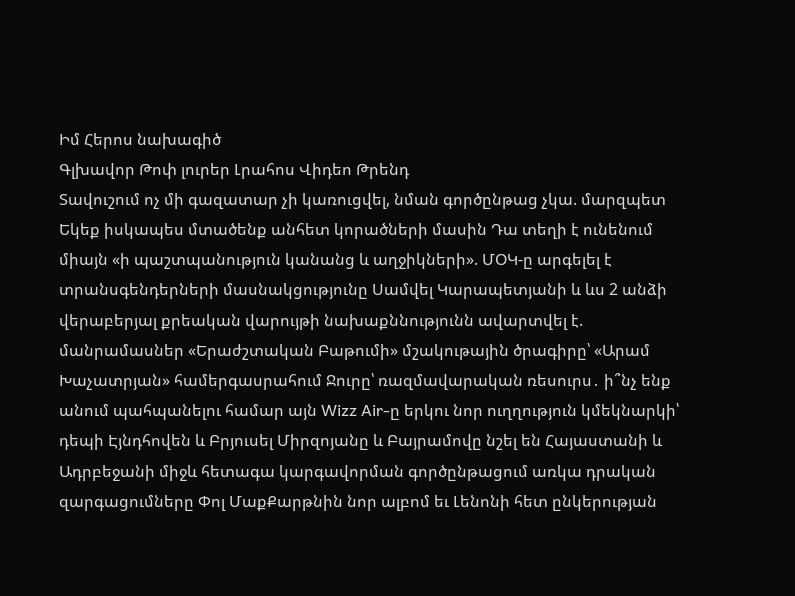Իմ Հերոս նախագիծ
Գլխավոր Թոփ լուրեր Լրահոս Վիդեո Թրենդ
Տավուշում ոչ մի գազատար չի կառուցվել, նման գործընթաց չկա. մարզպետ Եկեք իսկապես մտածենք անհետ կորածների մասին Դա տեղի է ունենում միայն «ի պաշտպանություն կանանց և աղջիկների». ՄՕԿ-ը արգելել է տրանսգենդերների մասնակցությունը Սամվել Կարապետյանի և ևս 2 անձի վերաբերյալ քրեական վարույթի նախաքննությունն ավարտվել է. մանրամասներ «Երաժշտական Բաթումի» մշակութային ծրագիրը՝ «Արամ Խաչատրյան» համերգասրահում Ջուրը՝ ռազմավարական ռեսուրս․ ի՞նչ ենք անում պահպանելու համար այն Wizz Air-ը երկու նոր ուղղություն կմեկնարկի՝ դեպի Էյնդհովեն և Բրյուսել Միրզոյանը և Բայրամովը նշել են Հայաստանի և Ադրբեջանի միջև հետագա կարգավորման գործընթացում առկա դրական զարգացումները Փոլ ՄաքՔարթնին նոր ալբոմ եւ Լենոնի հետ ընկերության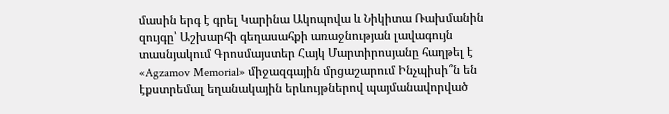մասին երգ է գրել Կարինա Ակոպովա և Նիկիտա Ռախմանին զույգը՝ Աշխարհի գեղասահքի առաջնության լավագույն տասնյակում Գրոսմայստեր Հայկ Մարտիրոսյանը հաղթել է «Agzamov Memorial» միջազգային մրցաշարում Ինչպիսի՞ն են էքստրեմալ եղանակային երևույթներով պայմանավորված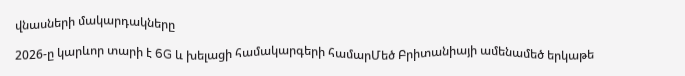վնասների մակարդակները

2026-ը կարևոր տարի է 6G և խելացի համակարգերի համարՄեծ Բրիտանիայի ամենամեծ երկաթե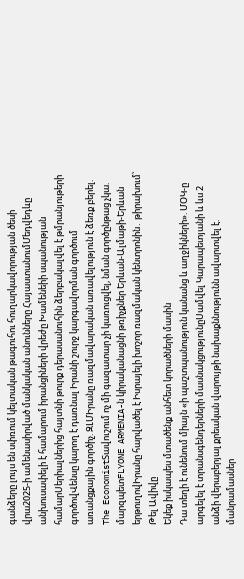գանձերը լույս են սփռում կելտական թագուհու հուղարկավորության ծեսի վրա2025-ի ամենասիրված մանկական անունները ՀայաստանումՄեդվեդևը անխուսափելի է համարում իրանցիների վրեժը Խամենեիի սպանության համարՍերիալներից հայտնի թուրք դերասանուհին ձերբակալվել է թմրանյութերի գործովՎենսը կարող է դառնալ Իրանի շուրջ կարգավորման գործում առանցքային գործիչ. ԶԼՄԻրանը ռազմավարական առավելություն է ձեռք բերել. The EconomistՏավուշում ոչ մի գազատար չի կառուցվել, նման գործընթաց չկա. մարզպետFLYONE ARMENIA-ն կիրականացնի թռիչքներ Երևան-Ալմաթի-Երևան երթուղովԻրանը հարվածել է Իսրայելի խոշոր ռազմական կենտրոնին․ թիրախում՝ Թել Ավիվը
Եկեք իսկապես մտածենք անհետ կորածների մասին
Դա տեղի է ունենում միայն «ի պաշտպանություն կանանց և աղջիկների». ՄՕԿ-ը արգելել է տրանսգենդերների մասնակցությունըՍամվել Կարապետյանի և ևս 2 անձի վերաբերյալ քրեական վարույթի նախաքննությունն ավարտվել է. մանրամասներ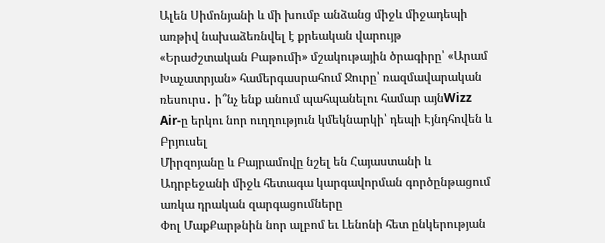Ալեն Սիմոնյանի և մի խումբ անձանց միջև միջադեպի առթիվ նախաձեռնվել է քրեական վարույթ
«Երաժշտական Բաթումի» մշակութային ծրագիրը՝ «Արամ Խաչատրյան» համերգասրահում Ջուրը՝ ռազմավարական ռեսուրս․ ի՞նչ ենք անում պահպանելու համար այնWizz Air-ը երկու նոր ուղղություն կմեկնարկի՝ դեպի Էյնդհովեն և Բրյուսել
Միրզոյանը և Բայրամովը նշել են Հայաստանի և Ադրբեջանի միջև հետագա կարգավորման գործընթացում առկա դրական զարգացումները
Փոլ ՄաքՔարթնին նոր ալբոմ եւ Լենոնի հետ ընկերության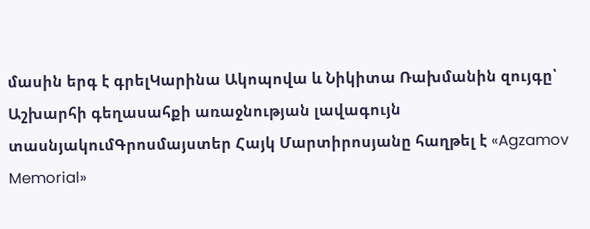մասին երգ է գրելԿարինա Ակոպովա և Նիկիտա Ռախմանին զույգը՝ Աշխարհի գեղասահքի առաջնության լավագույն տասնյակումԳրոսմայստեր Հայկ Մարտիրոսյանը հաղթել է «Agzamov Memorial»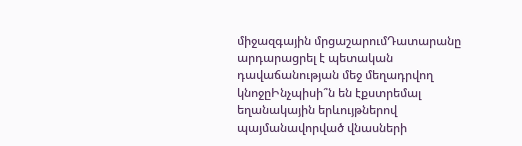միջազգային մրցաշարումԴատարանը արդարացրել է պետական դավաճանության մեջ մեղադրվող կնոջըԻնչպիսի՞ն են էքստրեմալ եղանակային երևույթներով պայմանավորված վնասների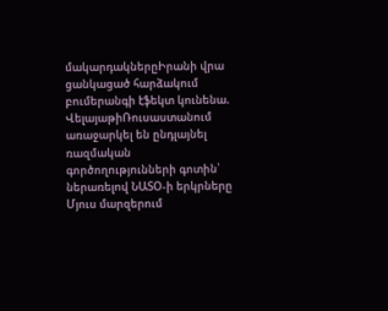մակարդակներըԻրանի վրա ցանկացած հարձակում բումերանգի էֆեկտ կունենա. ՎելայաթիՌուսաստանում առաջարկել են ընդլայնել ռազմական գործողությունների գոտին՝ ներառելով ՆԱՏՕ-ի երկրները
Մյուս մարզերում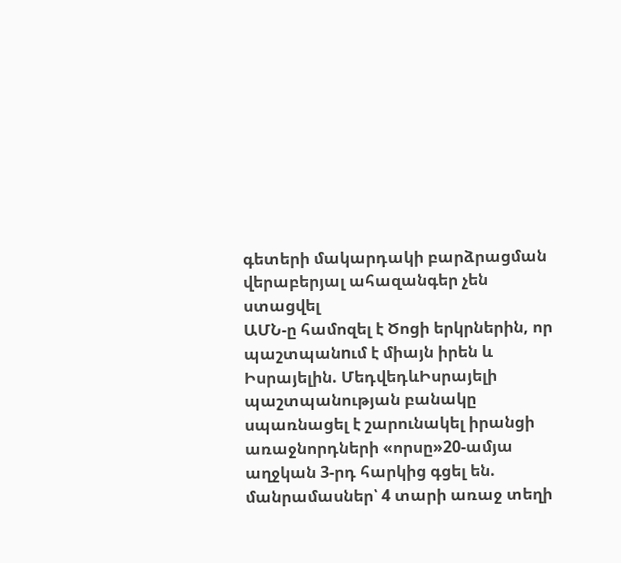գետերի մակարդակի բարձրացման վերաբերյալ ահազանգեր չեն ստացվել
ԱՄՆ-ը համոզել է Ծոցի երկրներին, որ պաշտպանnւմ է միայն իրեն և Իսրայելին. ՄեդվեդևԻսրայելի պաշտպանության բանակը սպառնացել է շարունակել իրանցի առաջնորդների «որսը»20-ամյա աղջկան 3-րդ հարկից գցել են. մանրամասներ՝ 4 տարի առաջ տեղի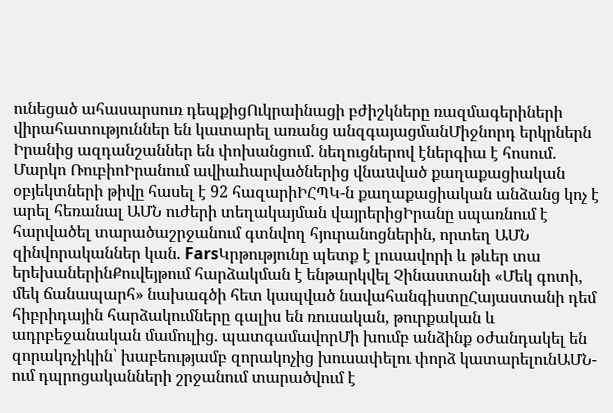ունեցած ահասարսուռ դեպքիցՈւկրաինացի բժիշկները ռազմագերիների վիրահատություններ են կատարել առանց անզգայացմանՄիջնորդ երկրներն Իրանից ազդանշաններ են փոխանցում. նեղուցներով էներգիա է հոսում. Մարկո ՌուբիոԻրանում ավիաhարվածներից վնաuված քաղաքացիական օբյեկտների թիվը հասել է 92 հազարիԻՀՊԿ-ն քաղաքացիական անձանց կոչ է արել հեռանալ ԱՄՆ ուժերի տեղակայման վայրերիցԻրանը սպառնում է հարվածել տարածաշրջանում գտնվող հյուրանոցներին, որտեղ ԱՄՆ զինվորականներ կան. FarsԿրթությունը պետք է լուսավորի և թևեր տա երեխաներինՔուվեյթում հարձակման է ենթարկվել Չինաստանի «Մեկ գոտի, մեկ ճանապարհ» նախագծի հետ կապված նավահանգիստըՀայաստանի դեմ հիբրիդային հարձակումները գալիս են ռուսական, թուրքական և ադրբեջանական մամուլից. պատգամավորՄի խումբ անձինք օժանդակել են զորակոչիկին՝ խաբեությամբ զորակոչից խուսափելու փորձ կատարելունԱՄՆ-ում դպրոցականների շրջանում տարածվում է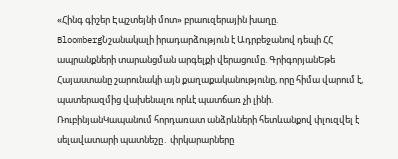«Հինգ գիշեր Էպշտեյնի մոտ» բրաուզերային խաղը. BloombergՆշանակալի իրադարձություն է Ադրբեջանով դեպի ՀՀ ապրանքների տարանցման արգելքի վերացումը. ԳրիգորյանԵթե Հայաստանը շարունակի այն քաղաքականությունը, որը հիմա վարում է, պատերազմից վախենալու որևէ պատճառ չի լինի. ՌուբինյանԿապանում հորդառատ անձրևների հետևանքով փլուզվել է սելավատարի պատնեշը․ փրկարարները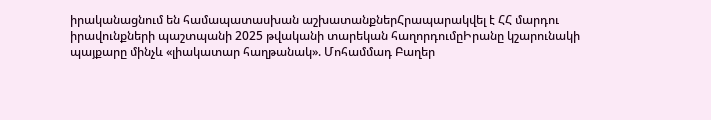իրականացնում են համապատասխան աշխատանքներՀրապարակվել է ՀՀ մարդու իրավունքների պաշտպանի 2025 թվականի տարեկան հաղորդումըԻրանը կշարունակի պայքարը մինչև «լիակատար հաղթանակ». Մոհամմադ Բաղեր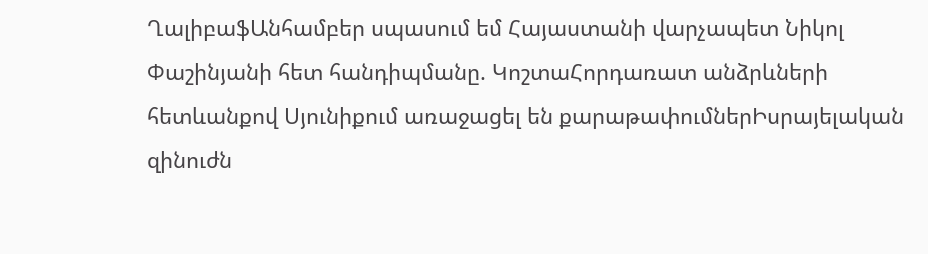ՂալիբաֆԱնհամբեր սպասում եմ Հայաստանի վարչապետ Նիկոլ Փաշինյանի հետ հանդիպմանը. ԿոշտաՀորդառատ անձրևների հետևանքով Սյունիքում առաջացել են քարաթափումներԻսրայելական զինուժն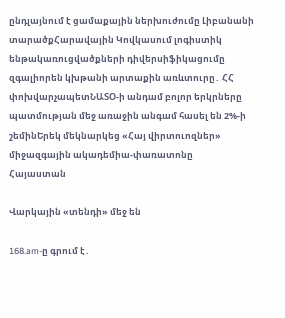ընդլայնում է ցամաքային ներխուժումը Լիբանանի տարածքՀարավային Կովկասում լոգիստիկ ենթակառուցվածքների դիվերսիֆիկացումը զգալիորեն կխթանի արտաքին առևտուրը․ ՀՀ փոխվարչապետՆԱՏՕ-ի անդամ բոլոր երկրները պատմության մեջ առաջին անգամ հասել են 2%-ի շեմինԵրեկ մեկնարկեց «Հայ վիրտուոզներ» միջազգային ակադեմիա-փառատոնը
Հայաստան

Վարկային «տենդի» մեջ են

168.am-ը գրում է․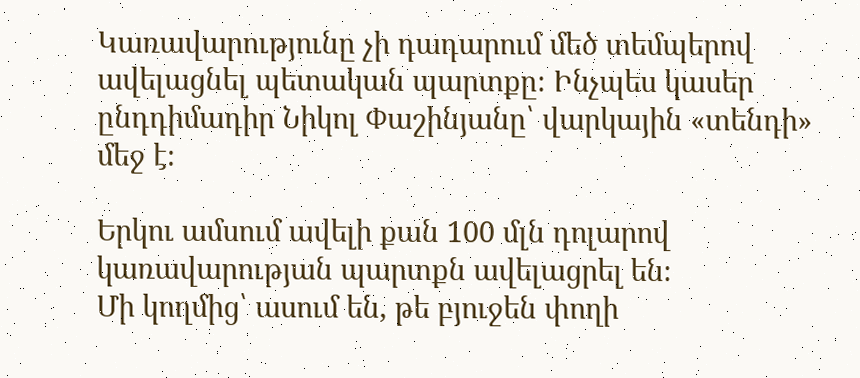Կառավարությունը չի դադարում մեծ տեմպերով ավելացնել պետական պարտքը։ Ինչպես կասեր ընդդիմադիր Նիկոլ Փաշինյանը՝ վարկային «տենդի» մեջ է։

Երկու ամսում ավելի քան 100 մլն դոլարով կառավարության պարտքն ավելացրել են։
Մի կողմից՝ ասում են, թե բյուջեն փողի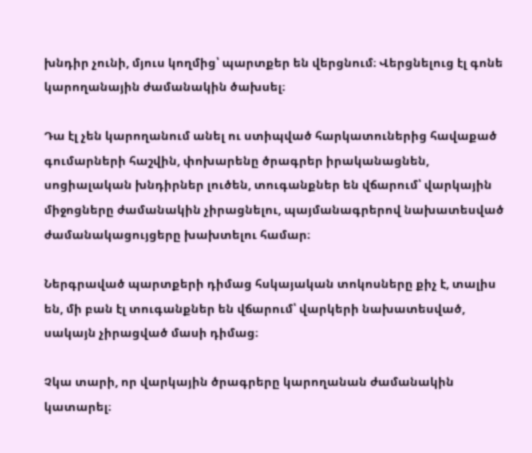խնդիր չունի, մյուս կողմից՝ պարտքեր են վերցնում։ Վերցնելուց էլ գոնե կարողանային ժամանակին ծախսել։

Դա էլ չեն կարողանում անել ու ստիպված հարկատուներից հավաքած գումարների հաշվին, փոխարենը ծրագրեր իրականացնեն, սոցիալական խնդիրներ լուծեն, տուգանքներ են վճարում՝ վարկային միջոցները ժամանակին չիրացնելու, պայմանագրերով նախատեսված ժամանակացույցերը խախտելու համար։

Ներգրաված պարտքերի դիմաց հսկայական տոկոսները քիչ է, տալիս են, մի բան էլ տուգանքներ են վճարում՝ վարկերի նախատեսված, սակայն չիրացված մասի դիմաց։

Չկա տարի, որ վարկային ծրագրերը կարողանան ժամանակին կատարել։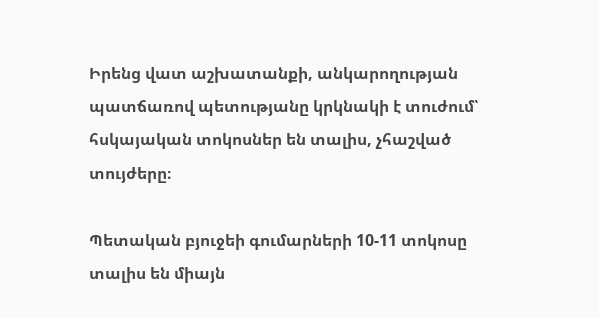Իրենց վատ աշխատանքի, անկարողության պատճառով պետությանը կրկնակի է տուժում՝ հսկայական տոկոսներ են տալիս, չհաշված տույժերը։

Պետական բյուջեի գումարների 10-11 տոկոսը տալիս են միայն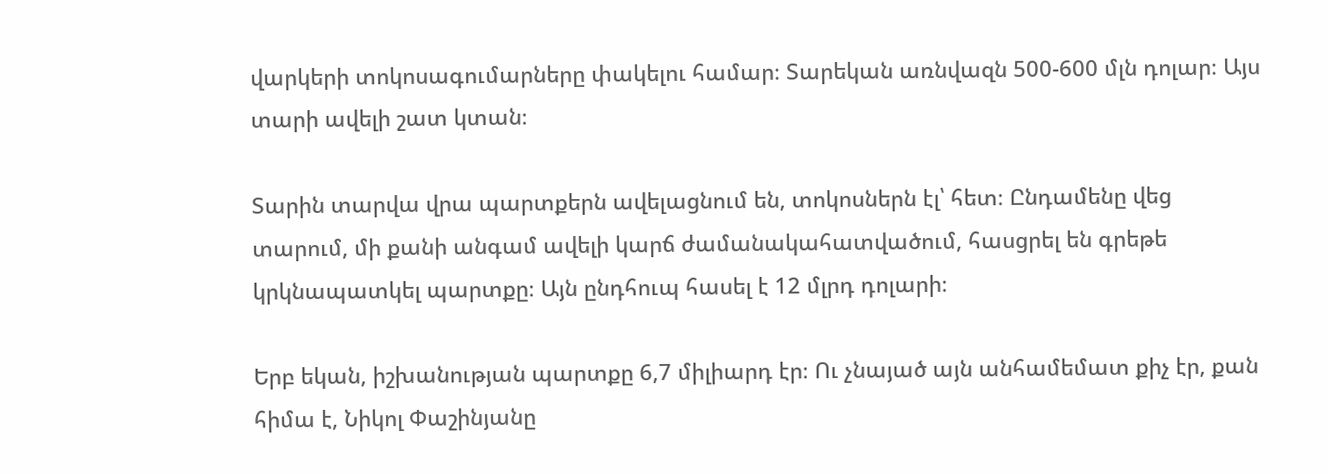վարկերի տոկոսագումարները փակելու համար։ Տարեկան առնվազն 500-600 մլն դոլար։ Այս տարի ավելի շատ կտան։

Տարին տարվա վրա պարտքերն ավելացնում են, տոկոսներն էլ՝ հետ։ Ընդամենը վեց տարում, մի քանի անգամ ավելի կարճ ժամանակահատվածում, հասցրել են գրեթե կրկնապատկել պարտքը։ Այն ընդհուպ հասել է 12 մլրդ դոլարի։

Երբ եկան, իշխանության պարտքը 6,7 միլիարդ էր։ Ու չնայած այն անհամեմատ քիչ էր, քան հիմա է, Նիկոլ Փաշինյանը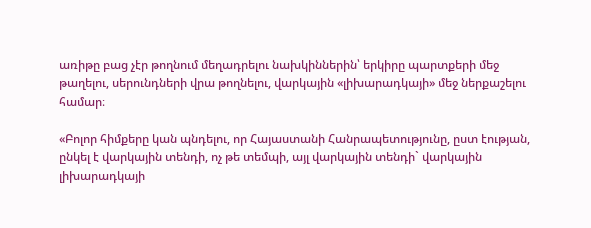առիթը բաց չէր թողնում մեղադրելու նախկիններին՝ երկիրը պարտքերի մեջ թաղելու, սերունդների վրա թողնելու, վարկային «լիխարադկայի» մեջ ներքաշելու համար։

«Բոլոր հիմքերը կան պնդելու, որ Հայաստանի Հանրապետությունը, ըստ էության, ընկել է վարկային տենդի, ոչ թե տեմպի, այլ վարկային տենդի` վարկային լիխարադկայի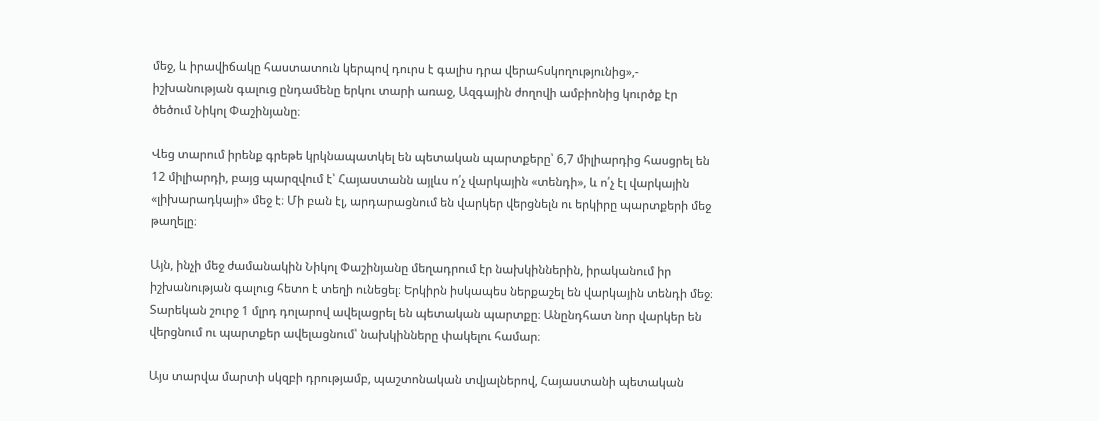մեջ, և իրավիճակը հաստատուն կերպով դուրս է գալիս դրա վերահսկողությունից»,- իշխանության գալուց ընդամենը երկու տարի առաջ, Ազգային ժողովի ամբիոնից կուրծք էր ծեծում Նիկոլ Փաշինյանը։

Վեց տարում իրենք գրեթե կրկնապատկել են պետական պարտքերը՝ 6,7 միլիարդից հասցրել են 12 միլիարդի, բայց պարզվում է՝ Հայաստանն այլևս ո՛չ վարկային «տենդի», և ո՛չ էլ վարկային «լիխարադկայի» մեջ է։ Մի բան էլ, արդարացնում են վարկեր վերցնելն ու երկիրը պարտքերի մեջ թաղելը։

Այն, ինչի մեջ ժամանակին Նիկոլ Փաշինյանը մեղադրում էր նախկիններին, իրականում իր իշխանության գալուց հետո է տեղի ունեցել։ Երկիրն իսկապես ներքաշել են վարկային տենդի մեջ։ Տարեկան շուրջ 1 մլրդ դոլարով ավելացրել են պետական պարտքը։ Անընդհատ նոր վարկեր են վերցնում ու պարտքեր ավելացնում՝ նախկինները փակելու համար։

Այս տարվա մարտի սկզբի դրությամբ, պաշտոնական տվյալներով, Հայաստանի պետական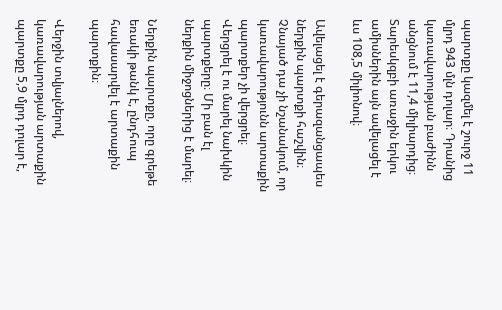պարտքը կազմել է շուրջ 11 մլրդ 943 մլն դոլար։ Դրանից կառավարության բաժինն անցնում է 11,4 միլիարդից։ Տարեսկզբի առաջին երկու ամիսներին այն ավելացել է ևս 108,5 միլիոնով։

Ավելացել է գերազանցապես ներքին պարտքի հաշվին։ Չնայած դա չի նշանակում, որ կառավարությունն արտաքին պարտքեր չի վերցրել։ Վերցրել է ու մարել նախկին պարտքերը։ Մի բան էլ ներքին միջոցներից է մարել։

Ներքին պարտքը, որը գրեթե եռակի թանկ է, ընդհուպ հավասարվել է արտաքին պարտքին։

Վերջին տվյալներով, կառավարության արտաքին պարտքը 5,9 մլրդ դոլար է,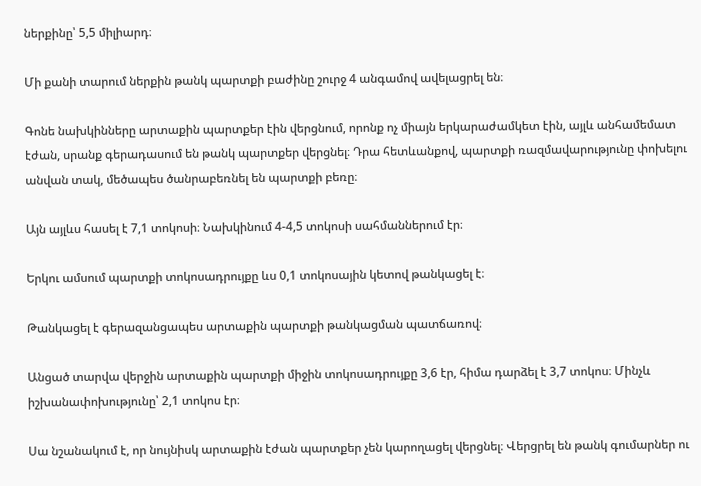ներքինը՝ 5,5 միլիարդ։

Մի քանի տարում ներքին թանկ պարտքի բաժինը շուրջ 4 անգամով ավելացրել են։

Գոնե նախկինները արտաքին պարտքեր էին վերցնում, որոնք ոչ միայն երկարաժամկետ էին, այլև անհամեմատ էժան, սրանք գերադասում են թանկ պարտքեր վերցնել։ Դրա հետևանքով, պարտքի ռազմավարությունը փոխելու անվան տակ, մեծապես ծանրաբեռնել են պարտքի բեռը։

Այն այլևս հասել է 7,1 տոկոսի։ Նախկինում 4-4,5 տոկոսի սահմաններում էր։

Երկու ամսում պարտքի տոկոսադրույքը ևս 0,1 տոկոսային կետով թանկացել է։

Թանկացել է գերազանցապես արտաքին պարտքի թանկացման պատճառով։

Անցած տարվա վերջին արտաքին պարտքի միջին տոկոսադրույքը 3,6 էր, հիմա դարձել է 3,7 տոկոս։ Մինչև իշխանափոխությունը՝ 2,1 տոկոս էր։

Սա նշանակում է, որ նույնիսկ արտաքին էժան պարտքեր չեն կարողացել վերցնել։ Վերցրել են թանկ գումարներ ու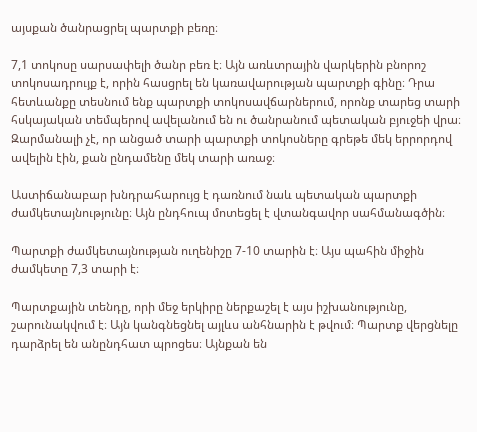այսքան ծանրացրել պարտքի բեռը։

7,1 տոկոսը սարսափելի ծանր բեռ է։ Այն առևտրային վարկերին բնորոշ տոկոսադրույք է, որին հասցրել են կառավարության պարտքի գինը։ Դրա հետևանքը տեսնում ենք պարտքի տոկոսավճարներում, որոնք տարեց տարի հսկայական տեմպերով ավելանում են ու ծանրանում պետական բյուջեի վրա։ Զարմանալի չէ, որ անցած տարի պարտքի տոկոսները գրեթե մեկ երրորդով ավելին էին, քան ընդամենը մեկ տարի առաջ։

Աստիճանաբար խնդրահարույց է դառնում նաև պետական պարտքի ժամկետայնությունը։ Այն ընդհուպ մոտեցել է վտանգավոր սահմանագծին։

Պարտքի ժամկետայնության ուղենիշը 7-10 տարին է։ Այս պահին միջին ժամկետը 7,3 տարի է։

Պարտքային տենդը, որի մեջ երկիրը ներքաշել է այս իշխանությունը, շարունակվում է։ Այն կանգնեցնել այլևս անհնարին է թվում։ Պարտք վերցնելը դարձրել են անընդհատ պրոցես։ Այնքան են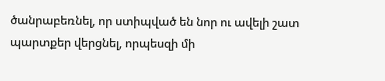ծանրաբեռնել, որ ստիպված են նոր ու ավելի շատ պարտքեր վերցնել, որպեսզի մի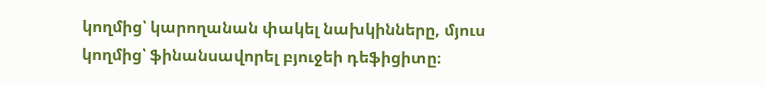կողմից՝ կարողանան փակել նախկինները, մյուս կողմից՝ ֆինանսավորել բյուջեի դեֆիցիտը։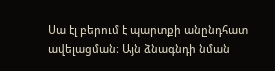Սա էլ բերում է պարտքի անընդհատ ավելացման։ Այն ձնագնդի նման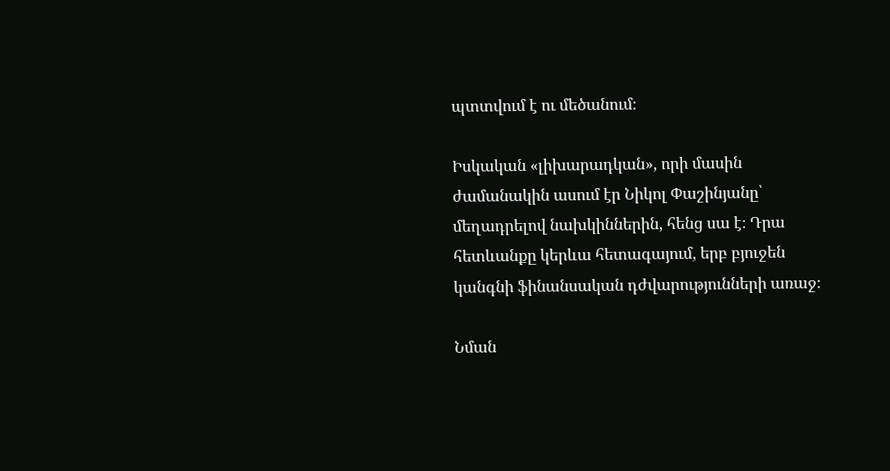պտտվում է ու մեծանում։

Իսկական «լիխարադկան», որի մասին ժամանակին ասում էր Նիկոլ Փաշինյանը՝ մեղադրելով նախկիններին, հենց սա է։ Դրա հետևանքը կերևա հետագայում, երբ բյուջեն կանգնի ֆինանսական դժվարությունների առաջ։

Նման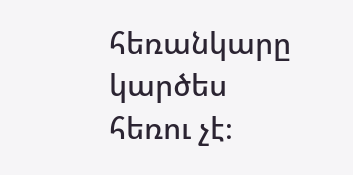հեռանկարը կարծես հեռու չէ։